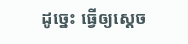ដូច្នេះ ធ្វើឲ្យស្ដេច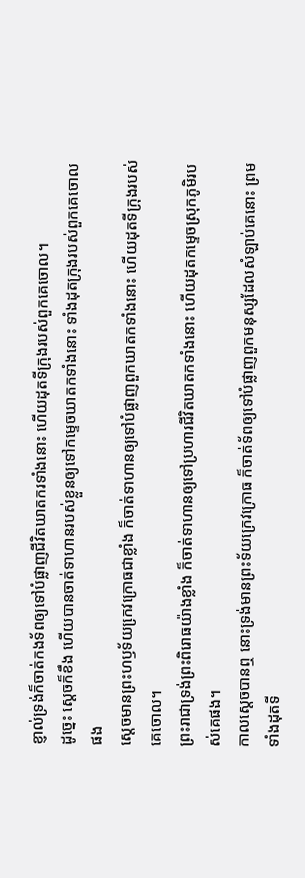ខ្ញាល់ទ្រង់ក៏ចាត់កងទ័ពឲ្យទៅបំផ្លាញជីវិតឃាតករទាំងនោះ ហើយដុតទីក្រុងរបស់ពួកគេចោល។
ដូច្នេះ ស្ដេចក៏ខឹង ហើយបានចាត់ទាហានរបស់ខ្លួនឲ្យទៅកម្ទេចឃាតកទាំងនោះ ទាំងដុតក្រុងរបស់ពួកគេចោលផង
ស្តេចមានព្រះហឫទ័យកេ្រវក្រោធជាខ្លាំង ក៏ចាត់ទាហានឲ្យទៅបំផ្លាញពួកឃាតកទាំងនោះ ហើយដុតទីក្រុងរបស់គេចោល។
ព្រះរាជាទ្រង់ព្រះពិរោធយ៉ាងខ្លាំង ក៏ចាត់ទាហានឲ្យទៅប្រហារជីវិតឃាតកទាំងនោះ ហើយដុតកម្ទេចស្រុកភូមិរបស់គេផង។
កាលស្តេចបានឮ នោះទ្រង់មានព្រះទ័យក្រេវក្រោធ ក៏ចាត់ទ័ពឲ្យទៅបំផ្លាញពួកមនុស្សដែលសំឡាប់គេនោះ ព្រមទាំងដុតទី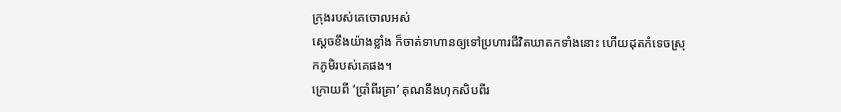ក្រុងរបស់គេចោលអស់
ស្តេចខឹងយ៉ាងខ្លាំង ក៏ចាត់ទាហានឲ្យទៅប្រហារជីវិតឃាតកទាំងនោះ ហើយដុតកំទេចស្រុកភូមិរបស់គេផង។
ក្រោយពី ‘ប្រាំពីរគ្រា’ គុណនឹងហុកសិបពីរ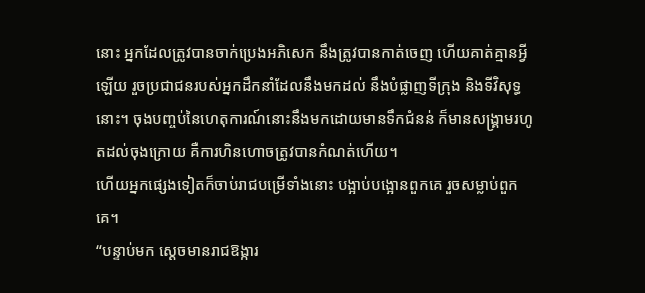នោះ អ្នកដែលត្រូវបានចាក់ប្រេងអភិសេក នឹងត្រូវបានកាត់ចេញ ហើយគាត់គ្មានអ្វីឡើយ រួចប្រជាជនរបស់អ្នកដឹកនាំដែលនឹងមកដល់ នឹងបំផ្លាញទីក្រុង និងទីវិសុទ្ធនោះ។ ចុងបញ្ចប់នៃហេតុការណ៍នោះនឹងមកដោយមានទឹកជំនន់ ក៏មានសង្គ្រាមរហូតដល់ចុងក្រោយ គឺការហិនហោចត្រូវបានកំណត់ហើយ។
ហើយអ្នកផ្សេងទៀតក៏ចាប់រាជបម្រើទាំងនោះ បង្អាប់បង្អោនពួកគេ រួចសម្លាប់ពួកគេ។
“បន្ទាប់មក ស្ដេចមានរាជឱង្ការ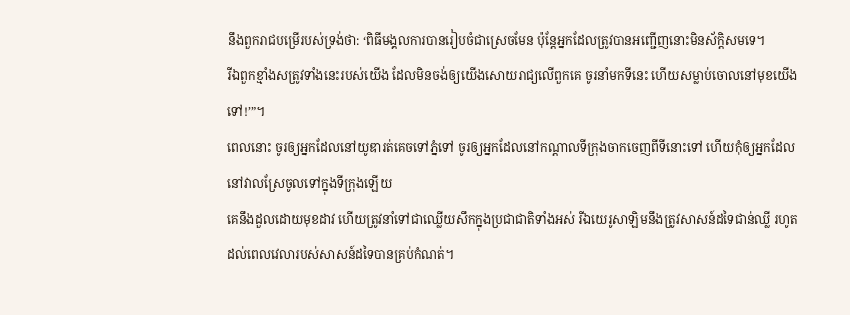នឹងពួករាជបម្រើរបស់ទ្រង់ថា: ‘ពិធីមង្គលការបានរៀបចំជាស្រេចមែន ប៉ុន្តែអ្នកដែលត្រូវបានអញ្ជើញនោះមិនស័ក្ដិសមទេ។
រីឯពួកខ្មាំងសត្រូវទាំងនេះរបស់យើង ដែលមិនចង់ឲ្យយើងសោយរាជ្យលើពួកគេ ចូរនាំមកទីនេះ ហើយសម្លាប់ចោលនៅមុខយើងទៅ!’”។
ពេលនោះ ចូរឲ្យអ្នកដែលនៅយូឌារត់គេចទៅភ្នំទៅ ចូរឲ្យអ្នកដែលនៅកណ្ដាលទីក្រុងចាកចេញពីទីនោះទៅ ហើយកុំឲ្យអ្នកដែលនៅវាលស្រែចូលទៅក្នុងទីក្រុងឡើយ
គេនឹងដួលដោយមុខដាវ ហើយត្រូវនាំទៅជាឈ្លើយសឹកក្នុងប្រជាជាតិទាំងអស់ រីឯយេរូសាឡិមនឹងត្រូវសាសន៍ដទៃជាន់ឈ្លី រហូតដល់ពេលវេលារបស់សាសន៍ដទៃបានគ្រប់កំណត់។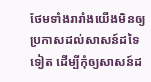ថែមទាំងរារាំងយើងមិនឲ្យប្រកាសដល់សាសន៍ដទៃទៀត ដើម្បីកុំឲ្យសាសន៍ដ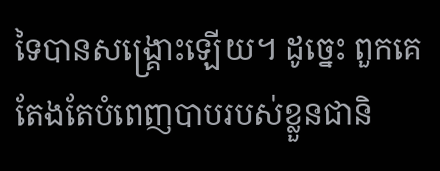ទៃបានសង្គ្រោះឡើយ។ ដូច្នេះ ពួកគេតែងតែបំពេញបាបរបស់ខ្លួនជានិ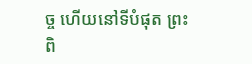ច្ច ហើយនៅទីបំផុត ព្រះពិ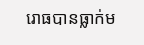រោធបានធ្លាក់ម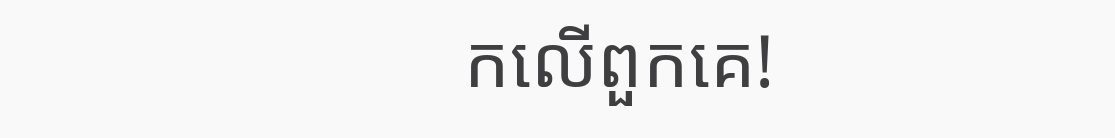កលើពួកគេ!